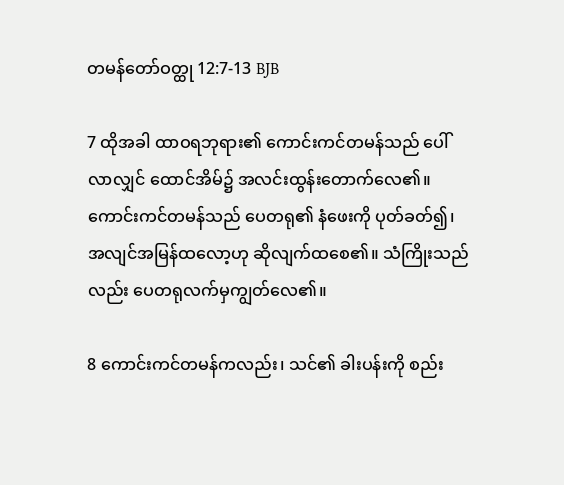တမန်တော်ဝတ္ထု 12:7-13 BJB

7 ထိုအခါ ထာဝရဘုရား၏ ကောင်းကင်တမန်သည် ပေါ်လာလျှင် ထောင်အိမ်၌ အလင်းထွန်းတောက်လေ၏။ ကောင်းကင်တမန်သည် ပေတရု၏ နံဖေးကို ပုတ်ခတ်၍၊ အလျင်အမြန်ထလော့ဟု ဆိုလျက်ထစေ၏။ သံကြိုးသည်လည်း ပေတရုလက်မှကျွတ်လေ၏။

8 ကောင်းကင်တမန်ကလည်း၊ သင်၏ ခါးပန်းကို စည်း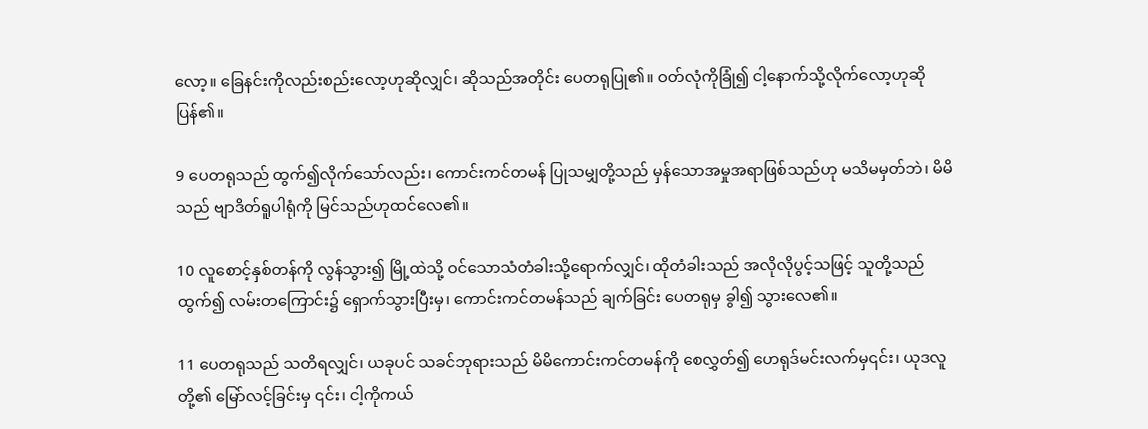လော့။ ခြေနင်းကိုလည်းစည်းလော့ဟုဆိုလျှင်၊ ဆိုသည်အတိုင်း ပေတရုပြု၏။ ဝတ်လုံကိုခြုံ၍ ငါ့နောက်သို့လိုက်လော့ဟုဆိုပြန်၏။

9 ပေတရုသည် ထွက်၍လိုက်သော်လည်း၊ ကောင်းကင်တမန် ပြုသမျှတို့သည် မှန်သောအမှုအရာဖြစ်သည်ဟု မသိမမှတ်ဘဲ၊ မိမိသည် ဗျာဒိတ်ရူပါရုံကို မြင်သည်ဟုထင်လေ၏။

10 လူစောင့်နှစ်တန်ကို လွန်သွား၍ မြို့ထဲသို့ ဝင်သောသံတံခါးသို့ရောက်လျှင်၊ ထိုတံခါးသည် အလိုလိုပွင့်သဖြင့် သူတို့သည်ထွက်၍ လမ်းတကြောင်း၌ ရှောက်သွားပြီးမှ၊ ကောင်းကင်တမန်သည် ချက်ခြင်း ပေတရုမှ ခွါ၍ သွားလေ၏။

11 ပေတရုသည် သတိရလျှင်၊ ယခုပင် သခင်ဘုရားသည် မိမိကောင်းကင်တမန်ကို စေလွှတ်၍ ဟေရုဒ်မင်းလက်မှ၎င်း၊ ယုဒလူတို့၏ မြော်လင့်ခြင်းမှ ၎င်း၊ ငါ့ကိုကယ်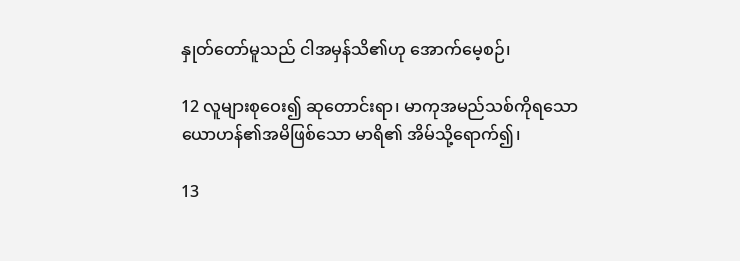နှုတ်တော်မူသည် ငါအမှန်သိ၏ဟု အောက်မေ့စဉ်၊

12 လူများစုဝေး၍ ဆုတောင်းရာ၊ မာကုအမည်သစ်ကိုရသော ယောဟန်၏အမိဖြစ်သော မာရိ၏ အိမ်သို့ရောက်၍၊

13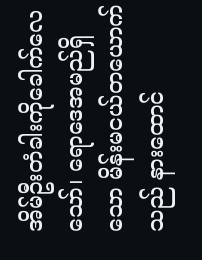အိမ်ဦးတံခါးကိုခေါက်လေသော်၊ ရောဒေအမည်ရှိသော မိန်းမငယ်တယောက်သည် နားထောင်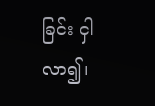ခြင်း ငှါလာ၍၊